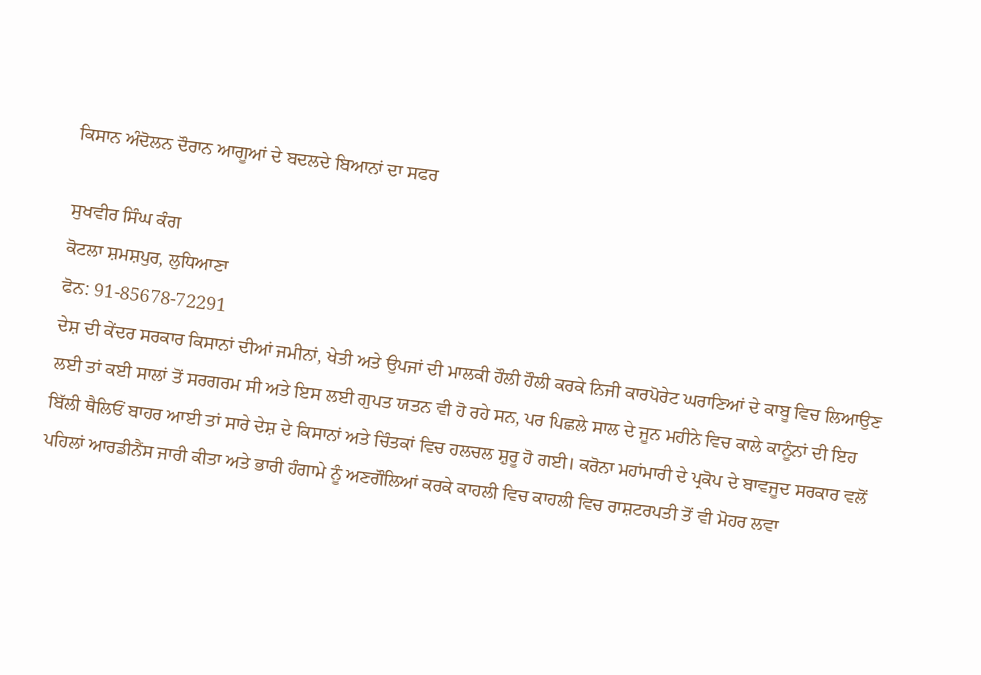ਕਿਸਾਨ ਅੰਦੋਲਨ ਦੌਰਾਨ ਆਗੂਆਂ ਦੇ ਬਦਲਦੇ ਬਿਆਨਾਂ ਦਾ ਸਫਰ

ਸੁਖਵੀਰ ਸਿੰਘ ਕੰਗ
ਕੋਟਲਾ ਸ਼ਮਸ਼ਪੁਰ, ਲੁਧਿਆਣਾ
ਫੋਨ: 91-85678-72291
ਦੇਸ਼ ਦੀ ਕੇਂਦਰ ਸਰਕਾਰ ਕਿਸਾਨਾਂ ਦੀਆਂ ਜਮੀਨਾਂ, ਖੇਤੀ ਅਤੇ ਉਪਜਾਂ ਦੀ ਮਾਲਕੀ ਹੌਲੀ ਹੌਲੀ ਕਰਕੇ ਨਿਜੀ ਕਾਰਪੋਰੇਟ ਘਰਾਣਿਆਂ ਦੇ ਕਾਬੂ ਵਿਚ ਲਿਆਉਣ ਲਈ ਤਾਂ ਕਈ ਸਾਲਾਂ ਤੋਂ ਸਰਗਰਮ ਸੀ ਅਤੇ ਇਸ ਲਈ ਗੁਪਤ ਯਤਨ ਵੀ ਹੋ ਰਹੇ ਸਨ, ਪਰ ਪਿਛਲੇ ਸਾਲ ਦੇ ਜੂਨ ਮਹੀਨੇ ਵਿਚ ਕਾਲੇ ਕਾਨੂੰਨਾਂ ਦੀ ਇਹ ਬਿੱਲੀ ਥੈਲਿਓਂ ਬਾਹਰ ਆਈ ਤਾਂ ਸਾਰੇ ਦੇਸ਼ ਦੇ ਕਿਸਾਨਾਂ ਅਤੇ ਚਿੰਤਕਾਂ ਵਿਚ ਹਲਚਲ ਸ਼ੁਰੂ ਹੋ ਗਈ। ਕਰੋਨਾ ਮਹਾਂਮਾਰੀ ਦੇ ਪ੍ਰਕੋਪ ਦੇ ਬਾਵਜੂਦ ਸਰਕਾਰ ਵਲੋਂ ਪਹਿਲਾਂ ਆਰਡੀਨੈਂਸ ਜਾਰੀ ਕੀਤਾ ਅਤੇ ਭਾਰੀ ਹੰਗਾਮੇ ਨੂੰ ਅਣਗੌਲਿਆਂ ਕਰਕੇ ਕਾਹਲੀ ਵਿਚ ਕਾਹਲੀ ਵਿਚ ਰਾਸ਼ਟਰਪਤੀ ਤੋਂ ਵੀ ਮੋਹਰ ਲਵਾ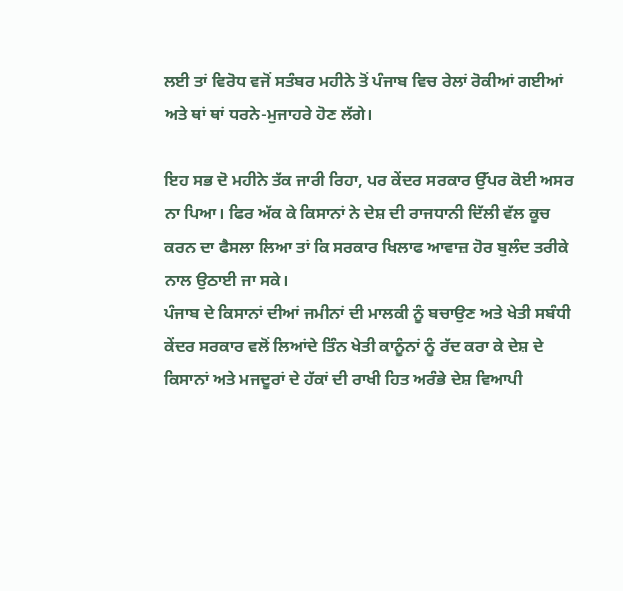ਲਈ ਤਾਂ ਵਿਰੋਧ ਵਜੋਂ ਸਤੰਬਰ ਮਹੀਨੇ ਤੋਂ ਪੰਜਾਬ ਵਿਚ ਰੇਲਾਂ ਰੋਕੀਆਂ ਗਈਆਂ ਅਤੇ ਥਾਂ ਥਾਂ ਧਰਨੇ-ਮੁਜਾਹਰੇ ਹੋਣ ਲੱਗੇ।

ਇਹ ਸਭ ਦੋ ਮਹੀਨੇ ਤੱਕ ਜਾਰੀ ਰਿਹਾ, ਪਰ ਕੇਂਦਰ ਸਰਕਾਰ ਉੱਪਰ ਕੋਈ ਅਸਰ ਨਾ ਪਿਆ। ਫਿਰ ਅੱਕ ਕੇ ਕਿਸਾਨਾਂ ਨੇ ਦੇਸ਼ ਦੀ ਰਾਜਧਾਨੀ ਦਿੱਲੀ ਵੱਲ ਕੂਚ ਕਰਨ ਦਾ ਫੈਸਲਾ ਲਿਆ ਤਾਂ ਕਿ ਸਰਕਾਰ ਖਿਲਾਫ ਆਵਾਜ਼ ਹੋਰ ਬੁਲੰਦ ਤਰੀਕੇ ਨਾਲ ਉਠਾਈ ਜਾ ਸਕੇ।
ਪੰਜਾਬ ਦੇ ਕਿਸਾਨਾਂ ਦੀਆਂ ਜਮੀਨਾਂ ਦੀ ਮਾਲਕੀ ਨੂੰ ਬਚਾਉਣ ਅਤੇ ਖੇਤੀ ਸਬੰਧੀ ਕੇਂਦਰ ਸਰਕਾਰ ਵਲੋਂ ਲਿਆਂਦੇ ਤਿੰਨ ਖੇਤੀ ਕਾਨੂੰਨਾਂ ਨੂੰ ਰੱਦ ਕਰਾ ਕੇ ਦੇਸ਼ ਦੇ ਕਿਸਾਨਾਂ ਅਤੇ ਮਜਦੂਰਾਂ ਦੇ ਹੱਕਾਂ ਦੀ ਰਾਖੀ ਹਿਤ ਅਰੰਭੇ ਦੇਸ਼ ਵਿਆਪੀ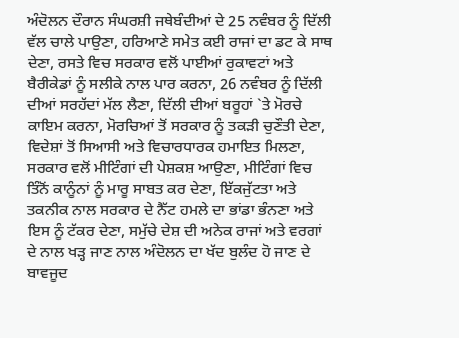ਅੰਦੋਲਨ ਦੌਰਾਨ ਸੰਘਰਸ਼ੀ ਜਥੇਬੰਦੀਆਂ ਦੇ 25 ਨਵੰਬਰ ਨੂੰ ਦਿੱਲੀ ਵੱਲ ਚਾਲੇ ਪਾਉਣਾ, ਹਰਿਆਣੇ ਸਮੇਤ ਕਈ ਰਾਜਾਂ ਦਾ ਡਟ ਕੇ ਸਾਥ ਦੇਣਾ, ਰਸਤੇ ਵਿਚ ਸਰਕਾਰ ਵਲੋਂ ਪਾਈਆਂ ਰੁਕਾਵਟਾਂ ਅਤੇ ਬੈਰੀਕੇਡਾਂ ਨੂੰ ਸਲੀਕੇ ਨਾਲ ਪਾਰ ਕਰਨਾ, 26 ਨਵੰਬਰ ਨੂੰ ਦਿੱਲੀ ਦੀਆਂ ਸਰਹੱਦਾਂ ਮੱਲ ਲੈਣਾ, ਦਿੱਲੀ ਦੀਆਂ ਬਰੂਹਾਂ `ਤੇ ਮੋਰਚੇ ਕਾਇਮ ਕਰਨਾ, ਮੋਰਚਿਆਂ ਤੋਂ ਸਰਕਾਰ ਨੂੰ ਤਕੜੀ ਚੁਣੌਤੀ ਦੇਣਾ, ਵਿਦੇਸ਼ਾਂ ਤੋਂ ਸਿਆਸੀ ਅਤੇ ਵਿਚਾਰਧਾਰਕ ਹਮਾਇਤ ਮਿਲਣਾ, ਸਰਕਾਰ ਵਲੋਂ ਮੀਟਿੰਗਾਂ ਦੀ ਪੇਸ਼ਕਸ਼ ਆਉਣਾ, ਮੀਟਿੰਗਾਂ ਵਿਚ ਤਿੰਨੋਂ ਕਾਨੂੰਨਾਂ ਨੂੰ ਮਾਰੂ ਸਾਬਤ ਕਰ ਦੇਣਾ, ਇੱਕਜੁੱਟਤਾ ਅਤੇ ਤਕਨੀਕ ਨਾਲ ਸਰਕਾਰ ਦੇ ਨੈੱਟ ਹਮਲੇ ਦਾ ਭਾਂਡਾ ਭੰਨਣਾ ਅਤੇ ਇਸ ਨੂੰ ਟੱਕਰ ਦੇਣਾ, ਸਮੁੱਚੇ ਦੇਸ਼ ਦੀ ਅਨੇਕ ਰਾਜਾਂ ਅਤੇ ਵਰਗਾਂ ਦੇ ਨਾਲ ਖੜ੍ਹ ਜਾਣ ਨਾਲ ਅੰਦੋਲਨ ਦਾ ਖੱਦ ਬੁਲੰਦ ਹੋ ਜਾਣ ਦੇ ਬਾਵਜੂਦ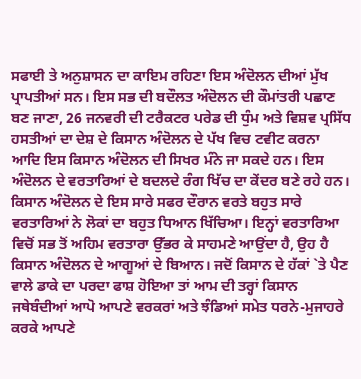ਸਫਾਈ ਤੇ ਅਨੁਸ਼ਾਸਨ ਦਾ ਕਾਇਮ ਰਹਿਣਾ ਇਸ ਅੰਦੋਲਨ ਦੀਆਂ ਮੁੱਖ ਪ੍ਰਾਪਤੀਆਂ ਸਨ। ਇਸ ਸਭ ਦੀ ਬਦੌਲਤ ਅੰਦੋਲਨ ਦੀ ਕੌਮਾਂਤਰੀ ਪਛਾਣ ਬਣ ਜਾਣਾ, 26 ਜਨਵਰੀ ਦੀ ਟਰੈਕਟਰ ਪਰੇਡ ਦੀ ਧੁੰਮ ਅਤੇ ਵਿਸ਼ਵ ਪ੍ਰਸਿੱਧ ਹਸਤੀਆਂ ਦਾ ਦੇਸ਼ ਦੇ ਕਿਸਾਨ ਅੰਦੋਲਨ ਦੇ ਪੱਖ ਵਿਚ ਟਵੀਟ ਕਰਨਾ ਆਦਿ ਇਸ ਕਿਸਾਨ ਅੰਦੋਲਨ ਦੀ ਸਿਖਰ ਮੰਨੇ ਜਾ ਸਕਦੇ ਹਨ। ਇਸ ਅੰਦੋਲਨ ਦੇ ਵਰਤਾਰਿਆਂ ਦੇ ਬਦਲਦੇ ਰੰਗ ਖਿੱਚ ਦਾ ਕੇਂਦਰ ਬਣੇ ਰਹੇ ਹਨ।
ਕਿਸਾਨ ਅੰਦੋਲਨ ਦੇ ਇਸ ਸਾਰੇ ਸਫਰ ਦੌਰਾਨ ਵਰਤੇ ਬਹੁਤ ਸਾਰੇ ਵਰਤਾਰਿਆਂ ਨੇ ਲੋਕਾਂ ਦਾ ਬਹੁਤ ਧਿਆਨ ਖਿੱਚਿਆ। ਇਨ੍ਹਾਂ ਵਰਤਾਰਿਆ ਵਿਚੋਂ ਸਭ ਤੋਂ ਅਹਿਮ ਵਰਤਾਰਾ ਉੱਭਰ ਕੇ ਸਾਹਮਣੇ ਆਉਂਦਾ ਹੈ, ਉਹ ਹੈ ਕਿਸਾਨ ਅੰਦੋਲਨ ਦੇ ਆਗੂਆਂ ਦੇ ਬਿਆਨ। ਜਦੋਂ ਕਿਸਾਨ ਦੇ ਹੱਕਾਂ `ਤੇ ਪੈਣ ਵਾਲੇ ਡਾਕੇ ਦਾ ਪਰਦਾ ਫਾਸ਼ ਹੋਇਆ ਤਾਂ ਆਮ ਦੀ ਤਰ੍ਹਾਂ ਕਿਸਾਨ ਜਥੇਬੰਦੀਆਂ ਆਪੋ ਆਪਣੇ ਵਰਕਰਾਂ ਅਤੇ ਝੰਡਿਆਂ ਸਮੇਤ ਧਰਨੇ-ਮੁਜਾਹਰੇ ਕਰਕੇ ਆਪਣੇ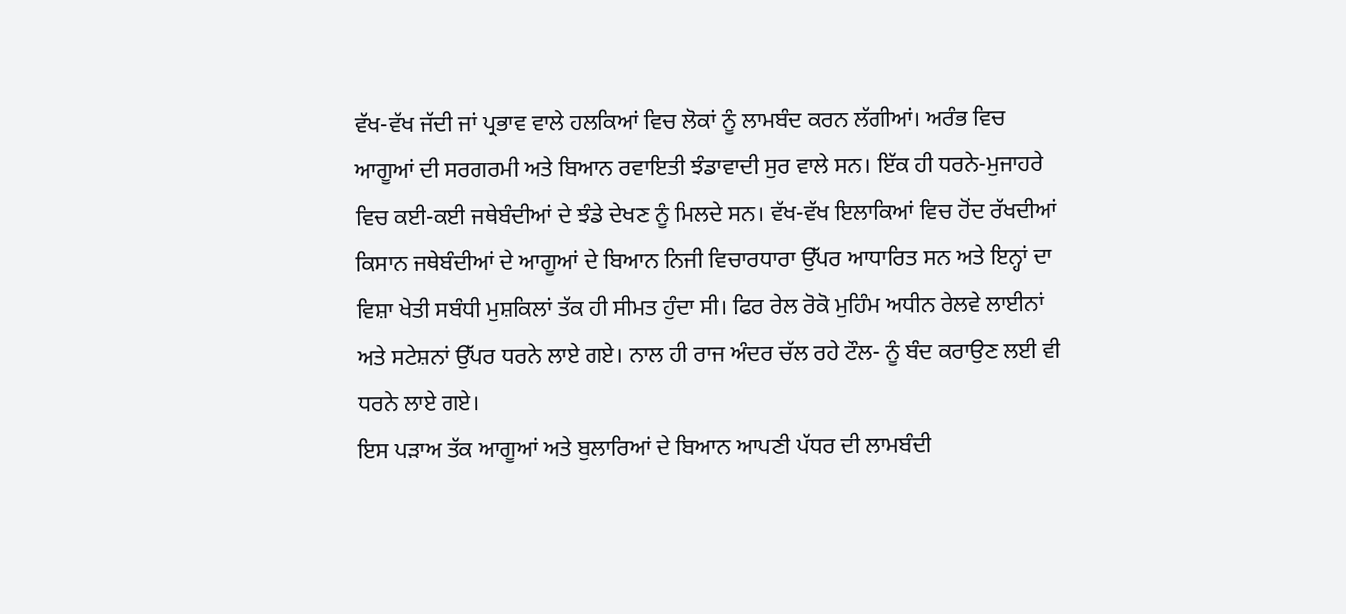ਵੱਖ-ਵੱਖ ਜੱਦੀ ਜਾਂ ਪ੍ਰਭਾਵ ਵਾਲੇ ਹਲਕਿਆਂ ਵਿਚ ਲੋਕਾਂ ਨੂੰ ਲਾਮਬੰਦ ਕਰਨ ਲੱਗੀਆਂ। ਅਰੰਭ ਵਿਚ ਆਗੂਆਂ ਦੀ ਸਰਗਰਮੀ ਅਤੇ ਬਿਆਨ ਰਵਾਇਤੀ ਝੰਡਾਵਾਦੀ ਸੁਰ ਵਾਲੇ ਸਨ। ਇੱਕ ਹੀ ਧਰਨੇ-ਮੁਜਾਹਰੇ ਵਿਚ ਕਈ-ਕਈ ਜਥੇਬੰਦੀਆਂ ਦੇ ਝੰਡੇ ਦੇਖਣ ਨੂੰ ਮਿਲਦੇ ਸਨ। ਵੱਖ-ਵੱਖ ਇਲਾਕਿਆਂ ਵਿਚ ਹੋਂਦ ਰੱਖਦੀਆਂ ਕਿਸਾਨ ਜਥੇਬੰਦੀਆਂ ਦੇ ਆਗੂਆਂ ਦੇ ਬਿਆਨ ਨਿਜੀ ਵਿਚਾਰਧਾਰਾ ਉੱਪਰ ਆਧਾਰਿਤ ਸਨ ਅਤੇ ਇਨ੍ਹਾਂ ਦਾ ਵਿਸ਼ਾ ਖੇਤੀ ਸਬੰਧੀ ਮੁਸ਼ਕਿਲਾਂ ਤੱਕ ਹੀ ਸੀਮਤ ਹੁੰਦਾ ਸੀ। ਫਿਰ ਰੇਲ ਰੋਕੋ ਮੁਹਿੰਮ ਅਧੀਨ ਰੇਲਵੇ ਲਾਈਨਾਂ ਅਤੇ ਸਟੇਸ਼ਨਾਂ ਉੱਪਰ ਧਰਨੇ ਲਾਏ ਗਏ। ਨਾਲ ਹੀ ਰਾਜ ਅੰਦਰ ਚੱਲ ਰਹੇ ਟੌਲ- ਨੂੰ ਬੰਦ ਕਰਾਉਣ ਲਈ ਵੀ ਧਰਨੇ ਲਾਏ ਗਏ।
ਇਸ ਪੜਾਅ ਤੱਕ ਆਗੂਆਂ ਅਤੇ ਬੁਲਾਰਿਆਂ ਦੇ ਬਿਆਨ ਆਪਣੀ ਪੱਧਰ ਦੀ ਲਾਮਬੰਦੀ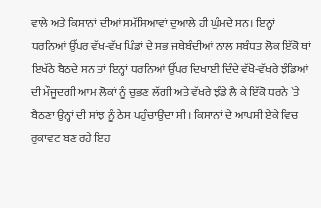ਵਾਲੇ ਅਤੇ ਕਿਸਾਨਾਂ ਦੀਆਂ ਸਮੱਸਿਆਵਾਂ ਦੁਆਲੇ ਹੀ ਘੁੰਮਦੇ ਸਨ। ਇਨ੍ਹਾਂ ਧਰਨਿਆਂ ਉੱਪਰ ਵੱਖ-ਵੱਖ ਪਿੰਡਾਂ ਦੇ ਸਭ ਜਥੇਬੰਦੀਆਂ ਨਾਲ ਸਬੰਧਤ ਲੋਕ ਇੱਕੋ ਥਾਂ ਇਖੱਠੇ ਬੈਠਦੇ ਸਨ ਤਾਂ ਇਨ੍ਹਾਂ ਧਰਨਿਆਂ ਉੱਪਰ ਦਿਖਾਈ ਦਿੰਦੇ ਵੱਖੋ-ਵੱਖਰੇ ਝੰਡਿਆਂ ਦੀ ਮੌਜੂਦਗੀ ਆਮ ਲੋਕਾਂ ਨੂੰ ਚੁਭਣ ਲੱਗੀ ਅਤੇ ਵੱਖਰੇ ਝੰਡੇ ਲੈ ਕੇ ਇੱਕੋ ਧਰਨੇ `ਤੇ ਬੈਠਣਾ ਉਨ੍ਹਾਂ ਦੀ ਸਾਂਝ ਨੂੰ ਠੇਸ ਪਹੁੰਚਾਉਂਦਾ ਸੀ। ਕਿਸਾਨਾਂ ਦੇ ਆਪਸੀ ਏਕੇ ਵਿਚ ਰੁਕਾਵਟ ਬਣ ਰਹੇ ਇਹ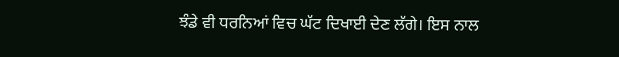ਝੰਡੇ ਵੀ ਧਰਨਿਆਂ ਵਿਚ ਘੱਟ ਦਿਖਾਈ ਦੇਣ ਲੱਗੇ। ਇਸ ਨਾਲ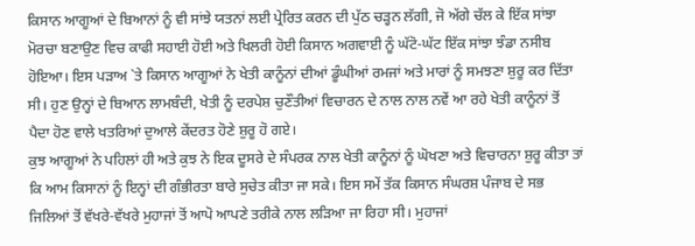ਕਿਸਾਨ ਆਗੂਆਂ ਦੇ ਬਿਆਨਾਂ ਨੂੰ ਵੀ ਸਾਂਝੇ ਯਤਨਾਂ ਲਈ ਪ੍ਰੇਰਿਤ ਕਰਨ ਦੀ ਪੁੱਠ ਚੜ੍ਹਨ ਲੱਗੀ, ਜੋ ਅੱਗੇ ਚੱਲ ਕੇ ਇੱਕ ਸਾਂਝਾ ਮੋਰਚਾ ਬਣਾਉਣ ਵਿਚ ਕਾਫੀ ਸਹਾਈ ਹੋਈ ਅਤੇ ਖਿਲਰੀ ਹੋਈ ਕਿਸਾਨ ਅਗਵਾਈ ਨੂੰ ਘੱਟੋ-ਘੱਟ ਇੱਕ ਸਾਂਝਾ ਝੰਡਾ ਨਸੀਬ ਹੋਇਆ। ਇਸ ਪੜਾਅ `ਤੇ ਕਿਸਾਨ ਆਗੂਆਂ ਨੇ ਖੇਤੀ ਕਾਨੂੰਨਾਂ ਦੀਆਂ ਡੂੰਘੀਆਂ ਰਮਜਾਂ ਅਤੇ ਮਾਰਾਂ ਨੂੰ ਸਮਝਣਾ ਸ਼ੁਰੂ ਕਰ ਦਿੱਤਾ ਸੀ। ਹੁਣ ਉਨ੍ਹਾਂ ਦੇ ਬਿਆਨ ਲਾਮਬੰਦੀ, ਖੇਤੀ ਨੂੰ ਦਰਪੇਸ਼ ਚੁਣੌਤੀਆਂ ਵਿਚਾਰਨ ਦੇ ਨਾਲ ਨਾਲ ਨਵੇਂ ਆ ਰਹੇ ਖੇਤੀ ਕਾਨੂੰਨਾਂ ਤੋਂ ਪੈਦਾ ਹੋਣ ਵਾਲੇ ਖਤਰਿਆਂ ਦੁਆਲੇ ਕੇਂਦਰਤ ਹੋਣੇ ਸ਼ੁਰੂ ਹੋ ਗਏ।
ਕੁਝ ਆਗੂਆਂ ਨੇ ਪਹਿਲਾਂ ਹੀ ਅਤੇ ਕੁਝ ਨੇ ਇਕ ਦੂਸਰੇ ਦੇ ਸੰਪਰਕ ਨਾਲ ਖੇਤੀ ਕਾਨੂੰਨਾਂ ਨੂੰ ਘੋਖਣਾ ਅਤੇ ਵਿਚਾਰਨਾ ਸ਼ੁਰੂ ਕੀਤਾ ਤਾਂ ਕਿ ਆਮ ਕਿਸਾਨਾਂ ਨੂੰ ਇਨ੍ਹਾਂ ਦੀ ਗੰਭੀਰਤਾ ਬਾਰੇ ਸੁਚੇਤ ਕੀਤਾ ਜਾ ਸਕੇ। ਇਸ ਸਮੇਂ ਤੱਕ ਕਿਸਾਨ ਸੰਘਰਸ਼ ਪੰਜਾਬ ਦੇ ਸਭ ਜਿਲਿਆਂ ਤੋਂ ਵੱਖਰੇ-ਵੱਖਰੇ ਮੁਹਾਜਾਂ ਤੋਂ ਆਪੋ ਆਪਣੇ ਤਰੀਕੇ ਨਾਲ ਲੜਿਆ ਜਾ ਰਿਹਾ ਸੀ। ਮੁਹਾਜਾਂ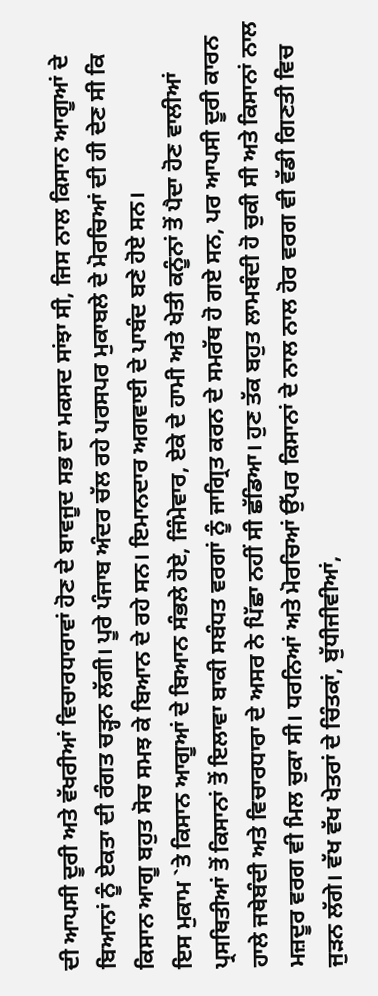ਦੀ ਆਪਸੀ ਦੂਰੀ ਅਤੇ ਵੱਖਰੀਆਂ ਵਿਚਾਰਧਾਰਾਵਾਂ ਹੋਣ ਦੇ ਬਾਵਜੂਦ ਸਭ ਦਾ ਮਕਸਦ ਸਾਂਝਾ ਸੀ, ਜਿਸ ਨਾਲ ਕਿਸਾਨ ਆਗੂਆਂ ਦੇ ਬਿਆਨਾਂ ਨੂੰ ਏਕਤਾ ਦੀ ਰੰਗਤ ਚੜ੍ਹਨ ਲੱਗੀ। ਪੂਰੇ ਪੰਜਾਬ ਅੰਦਰ ਚੱਲ ਰਹੇ ਪਰਸਪਰ ਮੁਕਾਬਲੇ ਦੇ ਮੋਰਚਿਆਂ ਦੀ ਹੀ ਦੇਣ ਸੀ ਕਿ ਕਿਸਾਨ ਆਗੂ ਬਹੁਤ ਸੋਚ ਸਮਝ ਕੇ ਬਿਆਨ ਦੇ ਰਹੇ ਸਨ। ਇਮਾਨਦਾਰ ਅਗਵਾਈ ਦੇ ਪਾਬੰਦ ਬਣੇ ਹੋਏ ਸਨ।
ਇਸ ਮੁਕਾਮ `ਤੇ ਕਿਸਾਨ ਆਗੂਆਂ ਦੇ ਬਿਆਨ ਸੰਭਲੇ ਹੋਏ, ਜਿੰਮੇਵਾਰ, ਏਕੇ ਦੇ ਹਾਮੀ ਅਤੇ ਖੇਤੀ ਕਨੂੰਨਾਂ ਤੋਂ ਪੈਦਾ ਹੋਣ ਵਾਲੀਆਂ ਪ੍ਰਸਥਿਤੀਆਂ ਤੋਂ ਕਿਸਾਨਾਂ ਤੋਂ ਇਲਾਵਾ ਬਾਕੀ ਸਬੰਧਤ ਵਰਗਾਂ ਨੂੰ ਜਾਗ੍ਰਿਤ ਕਰਨ ਦੇ ਸਮਰੱਥ ਹੋ ਗਏ ਸਨ, ਪਰ ਆਪਸੀ ਦੂਰੀ ਕਾਰਨ ਹਾਲੇ ਜਥੇਬੰਦੀ ਅਤੇ ਵਿਚਾਰਧਾਰਾ ਦੇ ਅਸਰ ਨੇ ਪਿੱਛਾ ਨਹੀਂ ਸੀ ਛੱਡਿਆ। ਹੁਣ ਤੱਕ ਬਹੁਤ ਲਾਮਬੰਦੀ ਹੋ ਚੁਕੀ ਸੀ ਅਤੇ ਕਿਸਾਨਾਂ ਨਾਲ ਮਜ਼ਦੂਰ ਵਰਗ ਵੀ ਮਿਲ ਚੁਕਾ ਸੀ। ਧਰਨਿਆਂ ਅਤੇ ਮੋਰਚਿਆਂ ਉੱਪਰ ਕਿਸਾਨਾਂ ਦੇ ਨਾਲ ਨਾਲ ਹੋਰ ਵਰਗ ਵੀ ਵੱਡੀ ਗਿਣਤੀ ਵਿਚ ਜੁੜਨ ਲੱਗੇ। ਵੱਖ ਵੱਖ ਖੇਤਰਾਂ ਦੇ ਚਿੰਤਕਾਂ, ਬੁੱਧੀਜੀਵੀਆਂ,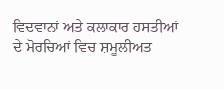ਵਿਦਵਾਨਾਂ ਅਤੇ ਕਲਾਕਾਰ ਹਸਤੀਆਂ ਦੇ ਮੋਰਚਿਆਂ ਵਿਚ ਸ਼ਮੂਲੀਅਤ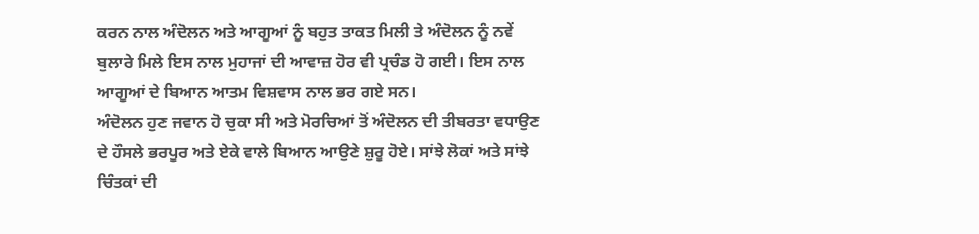ਕਰਨ ਨਾਲ ਅੰਦੋਲਨ ਅਤੇ ਆਗੂਆਂ ਨੂੰ ਬਹੁਤ ਤਾਕਤ ਮਿਲੀ ਤੇ ਅੰਦੋਲਨ ਨੂੰ ਨਵੇਂ ਬੁਲਾਰੇ ਮਿਲੇ ਇਸ ਨਾਲ ਮੁਹਾਜਾਂ ਦੀ ਆਵਾਜ਼ ਹੋਰ ਵੀ ਪ੍ਰਚੰਡ ਹੋ ਗਈ। ਇਸ ਨਾਲ ਆਗੂਆਂ ਦੇ ਬਿਆਨ ਆਤਮ ਵਿਸ਼ਵਾਸ ਨਾਲ ਭਰ ਗਏ ਸਨ।
ਅੰਦੋਲਨ ਹੁਣ ਜਵਾਨ ਹੋ ਚੁਕਾ ਸੀ ਅਤੇ ਮੋਰਚਿਆਂ ਤੋਂ ਅੰਦੋਲਨ ਦੀ ਤੀਬਰਤਾ ਵਧਾਉਣ ਦੇ ਹੌਸਲੇ ਭਰਪੂਰ ਅਤੇ ਏਕੇ ਵਾਲੇ ਬਿਆਨ ਆਉਣੇ ਸ਼ੁਰੂ ਹੋਏ। ਸਾਂਝੇ ਲੋਕਾਂ ਅਤੇ ਸਾਂਝੇ ਚਿੰਤਕਾਂ ਦੀ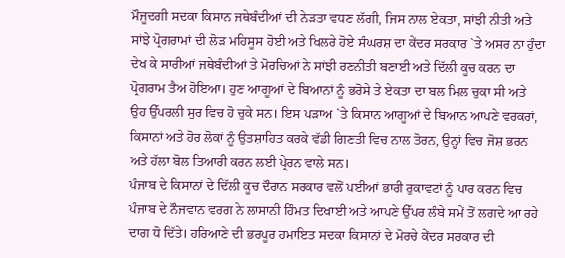ਮੌਜੂਦਗੀ ਸਦਕਾ ਕਿਸਾਨ ਜਥੇਬੰਦੀਆਂ ਦੀ ਨੇੜਤਾ ਵਧਣ ਲੱਗੀ, ਜਿਸ ਨਾਲ ਏਕਤਾ, ਸਾਂਝੀ ਨੀਤੀ ਅਤੇ ਸਾਂਝੇ ਪ੍ਰੋਗਰਾਮਾਂ ਦੀ ਲੋੜ ਮਹਿਸੂਸ ਹੋਈ ਅਤੇ ਖਿਲਰੇ ਹੋਏ ਸੰਘਰਸ਼ ਦਾ ਕੇਂਦਰ ਸਰਕਾਰ `ਤੇ ਅਸਰ ਨਾ ਹੁੰਦਾ ਦੇਖ ਕੇ ਸਾਰੀਆਂ ਜਥੇਬੰਦੀਆਂ ਤੇ ਮੋਰਚਿਆਂ ਨੇ ਸਾਂਝੀ ਰਣਨੀਤੀ ਬਣਾਈ ਅਤੇ ਦਿੱਲੀ ਕੂਚ ਕਰਨ ਦਾ ਪ੍ਰੋਗਰਾਮ ਤੈਅ ਹੋਇਆ। ਹੁਣ ਆਗੂਆਂ ਦੇ ਬਿਆਨਾਂ ਨੂੰ ਭਰੋਸੇ ਤੇ ਏਕਤਾ ਦਾ ਬਲ ਮਿਲ ਚੁਕਾ ਸੀ ਅਤੇ ਉਹ ਉੱਪਰਲੀ ਸੁਰ ਵਿਚ ਹੋ ਚੁਕੇ ਸਨ। ਇਸ ਪੜਾਅ `ਤੇ ਕਿਸਾਨ ਆਗੂਆਂ ਦੇ ਬਿਆਨ ਆਪਣੇ ਵਰਕਰਾਂ, ਕਿਸਾਨਾਂ ਅਤੇ ਹੋਰ ਲੋਕਾਂ ਨੂੰ ਉਤਸ਼ਾਹਿਤ ਕਰਕੇ ਵੱਡੀ ਗਿਣਤੀ ਵਿਚ ਨਾਲ ਤੋਰਨ, ਉਨ੍ਹਾਂ ਵਿਚ ਜੋਸ਼ ਭਰਨ ਅਤੇ ਹੱਲਾ ਬੋਲ ਤਿਆਰੀ ਕਰਨ ਲਈ ਪ੍ਰੇਰਨ ਵਾਲੇ ਸਨ।
ਪੰਜਾਬ ਦੇ ਕਿਸਾਨਾਂ ਦੇ ਦਿੱਲੀ ਕੂਚ ਦੌਰਾਨ ਸਰਕਾਰ ਵਲੋਂ ਪਈਆਂ ਭਾਰੀ ਰੁਕਾਵਟਾਂ ਨੂੰ ਪਾਰ ਕਰਨ ਵਿਚ ਪੰਜਾਬ ਦੇ ਨੌਜਵਾਨ ਵਰਗ ਨੇ ਲਾਸਾਨੀ ਹਿੰਮਤ ਦਿਖਾਈ ਅਤੇ ਆਪਣੇ ਉੱਪਰ ਲੰਬੇ ਸਮੇਂ ਤੋਂ ਲਗਦੇ ਆ ਰਹੇ ਦਾਗ ਧੋ ਦਿੱਤੇ। ਹਰਿਆਣੇ ਦੀ ਭਰਪੂਰ ਹਮਾਇਤ ਸਦਕਾ ਕਿਸਾਨਾਂ ਦੇ ਮੋਰਚੇ ਕੇਂਦਰ ਸਰਕਾਰ ਦੀ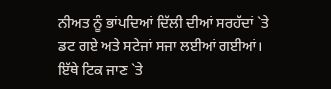ਨੀਅਤ ਨੂੰ ਭਾਂਪਦਿਆਂ ਦਿੱਲੀ ਦੀਆਂ ਸਰਹੱਦਾਂ `ਤੇ ਡਟ ਗਏ ਅਤੇ ਸਟੇਜਾਂ ਸਜਾ ਲਈਆਂ ਗਈਆਂ। ਇੱਥੇ ਟਿਕ ਜਾਣ `ਤੇ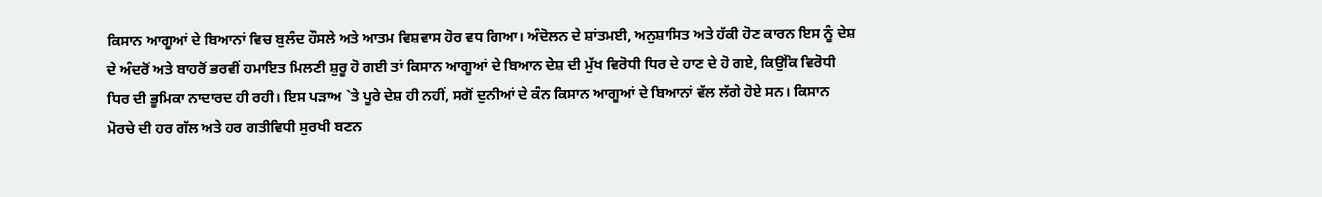ਕਿਸਾਨ ਆਗੂਆਂ ਦੇ ਬਿਆਨਾਂ ਵਿਚ ਬੁਲੰਦ ਹੌਸਲੇ ਅਤੇ ਆਤਮ ਵਿਸ਼ਵਾਸ ਹੋਰ ਵਧ ਗਿਆ। ਅੰਦੋਲਨ ਦੇ ਸ਼ਾਂਤਮਈ, ਅਨੁਸ਼ਾਸਿਤ ਅਤੇ ਹੱਕੀ ਹੋਣ ਕਾਰਨ ਇਸ ਨੂੰ ਦੇਸ਼ ਦੇ ਅੰਦਰੋਂ ਅਤੇ ਬਾਹਰੋਂ ਭਰਵੀਂ ਹਮਾਇਤ ਮਿਲਣੀ ਸ਼ੁਰੂ ਹੋ ਗਈ ਤਾਂ ਕਿਸਾਨ ਆਗੂਆਂ ਦੇ ਬਿਆਨ ਦੇਸ਼ ਦੀ ਮੁੱਖ ਵਿਰੋਧੀ ਧਿਰ ਦੇ ਹਾਣ ਦੇ ਹੋ ਗਏ, ਕਿਉਂਕਿ ਵਿਰੋਧੀ ਧਿਰ ਦੀ ਭੂਮਿਕਾ ਨਾਦਾਰਦ ਹੀ ਰਹੀ। ਇਸ ਪੜਾਅ `ਤੇ ਪੂਰੇ ਦੇਸ਼ ਹੀ ਨਹੀਂ, ਸਗੋਂ ਦੁਨੀਆਂ ਦੇ ਕੰਨ ਕਿਸਾਨ ਆਗੂਆਂ ਦੇ ਬਿਆਨਾਂ ਵੱਲ ਲੱਗੇ ਹੋਏ ਸਨ। ਕਿਸਾਨ ਮੋਰਚੇ ਦੀ ਹਰ ਗੱਲ ਅਤੇ ਹਰ ਗਤੀਵਿਧੀ ਸੁਰਖੀ ਬਣਨ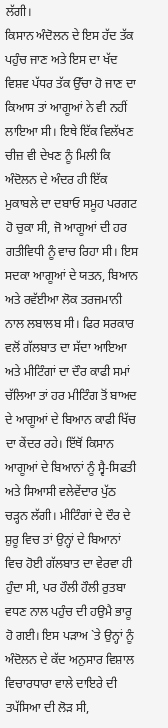ਲੱਗੀ।
ਕਿਸਾਨ ਅੰਦੋਲਨ ਦੇ ਇਸ ਹੱਦ ਤੱਕ ਪਹੁੰਚ ਜਾਣ ਅਤੇ ਇਸ ਦਾ ਖੱਦ ਵਿਸ਼ਵ ਪੱਧਰ ਤੱਕ ਉੱਚਾ ਹੋ ਜਾਣ ਦਾ ਕਿਆਸ ਤਾਂ ਆਗੂਆਂ ਨੇ ਵੀ ਨਹੀਂ ਲਾਇਆ ਸੀ। ਇਥੇ ਇੱਕ ਵਿਲੱਖਣ ਚੀਜ਼ ਵੀ ਦੇਖਣ ਨੂੰ ਮਿਲੀ ਕਿ ਅੰਦੋਲਨ ਦੇ ਅੰਦਰ ਹੀ ਇੱਕ ਮੁਕਾਬਲੇ ਦਾ ਦਬਾਓ ਸਮੂਹ ਪਰਗਟ ਹੋ ਚੁਕਾ ਸੀ, ਜੋ ਆਗੂਆਂ ਦੀ ਹਰ ਗਤੀਵਿਧੀ ਨੂੰ ਵਾਚ ਰਿਹਾ ਸੀ। ਇਸ ਸਦਕਾ ਆਗੂਆਂ ਦੇ ਯਤਨ, ਬਿਆਨ ਅਤੇ ਰਵੱਈਆ ਲੋਕ ਤਰਜਮਾਨੀ ਨਾਲ ਲਬਾਲਬ ਸੀ। ਫਿਰ ਸਰਕਾਰ ਵਲੋਂ ਗੱਲਬਾਤ ਦਾ ਸੱਦਾ ਆਇਆ ਅਤੇ ਮੀਟਿੰਗਾਂ ਦਾ ਦੌਰ ਕਾਫੀ ਸਮਾਂ ਚੱਲਿਆ ਤਾਂ ਹਰ ਮੀਟਿੰਗ ਤੋਂ ਬਾਅਦ ਦੇ ਆਗੂਆਂ ਦੇ ਬਿਆਨ ਕਾਫੀ ਖਿੱਚ ਦਾ ਕੇਂਦਰ ਰਹੇ। ਇੱਥੋਂ ਕਿਸਾਨ ਆਗੂਆਂ ਦੇ ਬਿਆਨਾਂ ਨੂੰ ਸ੍ਵੈ-ਸਿਫਤੀ ਅਤੇ ਸਿਆਸੀ ਵਲੇਵੇਂਦਾਰ ਪੁੱਠ ਚੜ੍ਹਨ ਲੱਗੀ। ਮੀਟਿੰਗਾਂ ਦੇ ਦੌਰ ਦੇ ਸ਼ੁਰੂ ਵਿਚ ਤਾਂ ਉਨ੍ਹਾਂ ਦੇ ਬਿਆਨਾਂ ਵਿਚ ਹੋਈ ਗੱਲਬਾਤ ਦਾ ਵੇਰਵਾ ਹੀ ਹੁੰਦਾ ਸੀ, ਪਰ ਹੌਲੀ ਹੌਲੀ ਰੁਤਬਾ ਵਧਣ ਨਾਲ ਪਹੁੰਚ ਦੀ ਹਉਮੈ ਭਾਰੂ ਹੋ ਗਈ। ਇਸ ਪੜਾਅ `ਤੇ ਉਨ੍ਹਾਂ ਨੂੰ ਅੰਦੋਲਨ ਦੇ ਕੱਦ ਅਨੁਸਾਰ ਵਿਸ਼ਾਲ ਵਿਚਾਰਧਾਰਾ ਵਾਲੇ ਦਾਇਰੇ ਦੀ ਤਪੱਸਿਆ ਦੀ ਲੋੜ ਸੀ,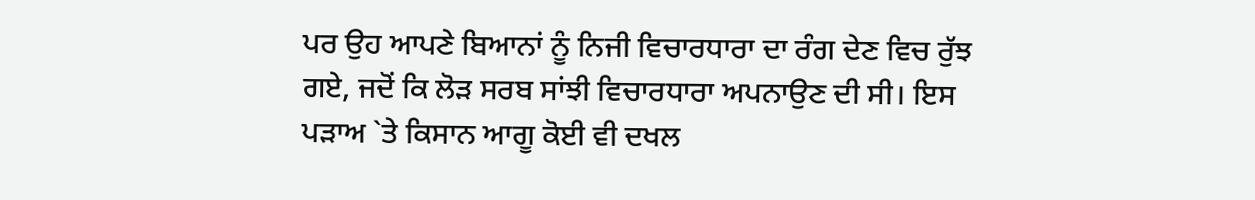ਪਰ ਉਹ ਆਪਣੇ ਬਿਆਨਾਂ ਨੂੰ ਨਿਜੀ ਵਿਚਾਰਧਾਰਾ ਦਾ ਰੰਗ ਦੇਣ ਵਿਚ ਰੁੱਝ ਗਏ, ਜਦੋਂ ਕਿ ਲੋੜ ਸਰਬ ਸਾਂਝੀ ਵਿਚਾਰਧਾਰਾ ਅਪਨਾਉਣ ਦੀ ਸੀ। ਇਸ ਪੜਾਅ `ਤੇ ਕਿਸਾਨ ਆਗੂ ਕੋਈ ਵੀ ਦਖਲ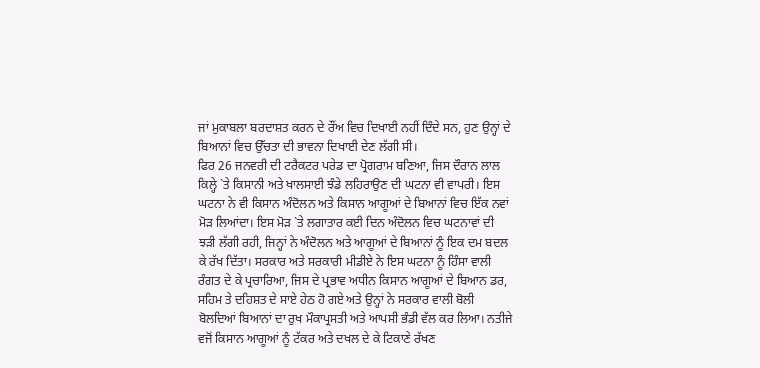ਜਾਂ ਮੁਕਾਬਲਾ ਬਰਦਾਸ਼ਤ ਕਰਨ ਦੇ ਰੌਂਅ ਵਿਚ ਦਿਖਾਈ ਨਹੀਂ ਦਿੰਦੇ ਸਨ, ਹੁਣ ਉਨ੍ਹਾਂ ਦੇ ਬਿਆਨਾਂ ਵਿਚ ਉੱਚਤਾ ਦੀ ਭਾਵਨਾ ਦਿਖਾਈ ਦੇਣ ਲੱਗੀ ਸੀ।
ਫਿਰ 26 ਜਨਵਰੀ ਦੀ ਟਰੈਕਟਰ ਪਰੇਡ ਦਾ ਪ੍ਰੋਗਰਾਮ ਬਣਿਆ, ਜਿਸ ਦੌਰਾਨ ਲਾਲ ਕਿਲ੍ਹੇ `ਤੇ ਕਿਸਾਨੀ ਅਤੇ ਖਾਲਸਾਈ ਝੰਡੇ ਲਹਿਰਾਉਣ ਦੀ ਘਟਨਾ ਵੀ ਵਾਪਰੀ। ਇਸ ਘਟਨਾ ਨੇ ਵੀ ਕਿਸਾਨ ਅੰਦੋਲਨ ਅਤੇ ਕਿਸਾਨ ਆਗੂਆਂ ਦੇ ਬਿਆਨਾਂ ਵਿਚ ਇੱਕ ਨਵਾਂ ਮੋੜ ਲਿਆਂਦਾ। ਇਸ ਮੋੜ `ਤੇ ਲਗਾਤਾਰ ਕਈ ਦਿਨ ਅੰਦੋਲਨ ਵਿਚ ਘਟਨਾਵਾਂ ਦੀ ਝੜੀ ਲੱਗੀ ਰਹੀ, ਜਿਨ੍ਹਾਂ ਨੇ ਅੰਦੋਲਨ ਅਤੇ ਆਗੂਆਂ ਦੇ ਬਿਆਨਾਂ ਨੂੰ ਇਕ ਦਮ ਬਦਲ ਕੇ ਰੱਖ ਦਿੱਤਾ। ਸਰਕਾਰ ਅਤੇ ਸਰਕਾਰੀ ਮੀਡੀਏ ਨੇ ਇਸ ਘਟਨਾ ਨੂੰ ਹਿੰਸਾ ਵਾਲੀ ਰੰਗਤ ਦੇ ਕੇ ਪ੍ਰਚਾਰਿਆ, ਜਿਸ ਦੇ ਪ੍ਰਭਾਵ ਅਧੀਨ ਕਿਸਾਨ ਆਗੂਆਂ ਦੇ ਬਿਆਨ ਡਰ, ਸਹਿਮ ਤੇ ਦਹਿਸ਼ਤ ਦੇ ਸਾਏ ਹੇਠ ਹੋ ਗਏ ਅਤੇ ਉਨ੍ਹਾਂ ਨੇ ਸਰਕਾਰ ਵਾਲੀ ਬੋਲੀ ਬੋਲਦਿਆਂ ਬਿਆਨਾਂ ਦਾ ਰੁਖ ਮੌਕਾਪ੍ਰਸਤੀ ਅਤੇ ਆਪਸੀ ਭੰਡੀ ਵੱਲ ਕਰ ਲਿਆ। ਨਤੀਜੇ ਵਜੋਂ ਕਿਸਾਨ ਆਗੂਆਂ ਨੂੰ ਟੱਕਰ ਅਤੇ ਦਖਲ ਦੇ ਕੇ ਟਿਕਾਣੇ ਰੱਖਣ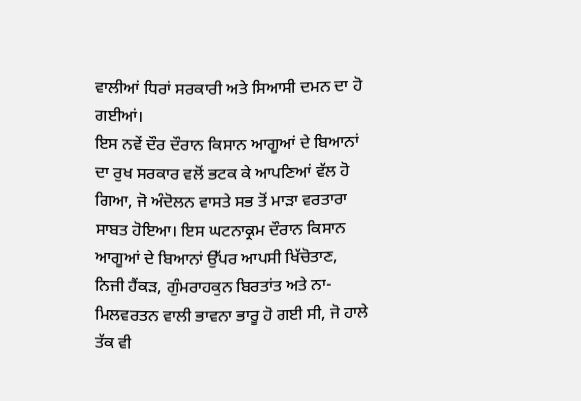ਵਾਲੀਆਂ ਧਿਰਾਂ ਸਰਕਾਰੀ ਅਤੇ ਸਿਆਸੀ ਦਮਨ ਦਾ ਹੋ ਗਈਆਂ।
ਇਸ ਨਵੇਂ ਦੌਰ ਦੌਰਾਨ ਕਿਸਾਨ ਆਗੂਆਂ ਦੇ ਬਿਆਨਾਂ ਦਾ ਰੁਖ ਸਰਕਾਰ ਵਲੋਂ ਭਟਕ ਕੇ ਆਪਣਿਆਂ ਵੱਲ ਹੋ ਗਿਆ, ਜੋ ਅੰਦੋਲਨ ਵਾਸਤੇ ਸਭ ਤੋਂ ਮਾੜਾ ਵਰਤਾਰਾ ਸਾਬਤ ਹੋਇਆ। ਇਸ ਘਟਨਾਕ੍ਰਮ ਦੌਰਾਨ ਕਿਸਾਨ ਆਗੂਆਂ ਦੇ ਬਿਆਨਾਂ ਉੱਪਰ ਆਪਸੀ ਖਿੱਚੋਤਾਣ, ਨਿਜੀ ਹੈਂਕੜ, ਗੁੰਮਰਾਹਕੁਨ ਬਿਰਤਾਂਤ ਅਤੇ ਨਾ-ਮਿਲਵਰਤਨ ਵਾਲੀ ਭਾਵਨਾ ਭਾਰੂ ਹੋ ਗਈ ਸੀ, ਜੋ ਹਾਲੇ ਤੱਕ ਵੀ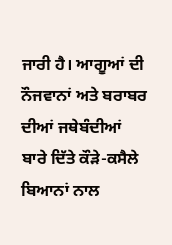ਜਾਰੀ ਹੈ। ਆਗੂਆਂ ਦੀ ਨੌਜਵਾਨਾਂ ਅਤੇ ਬਰਾਬਰ ਦੀਆਂ ਜਥੇਬੰਦੀਆਂ ਬਾਰੇ ਦਿੱਤੇ ਕੌੜੇ-ਕਸੈਲੇ ਬਿਆਨਾਂ ਨਾਲ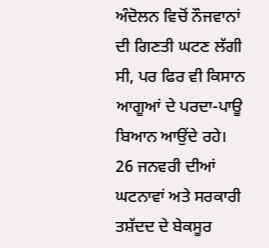ਅੰਦੋਲਨ ਵਿਚੋਂ ਨੌਜਵਾਨਾਂ ਦੀ ਗਿਣਤੀ ਘਟਣ ਲੱਗੀ ਸੀ, ਪਰ ਫਿਰ ਵੀ ਕਿਸਾਨ ਆਗੂਆਂ ਦੇ ਪਰਦਾ-ਪਾਊ ਬਿਆਨ ਆਉਂਦੇ ਰਹੇ। 26 ਜਨਵਰੀ ਦੀਆਂ ਘਟਨਾਵਾਂ ਅਤੇ ਸਰਕਾਰੀ ਤਸ਼ੱਦਦ ਦੇ ਬੇਕਸੂਰ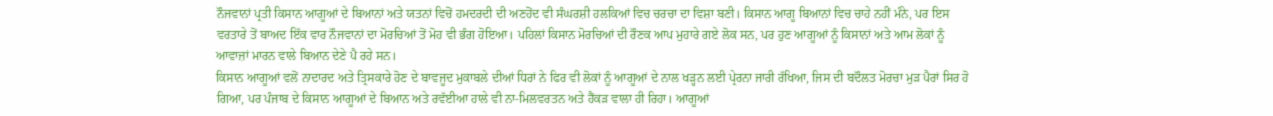ਨੌਜਵਾਨਾਂ ਪ੍ਰਤੀ ਕਿਸਾਨ ਆਗੂਆਂ ਦੇ ਬਿਆਨਾਂ ਅਤੇ ਯਤਨਾਂ ਵਿਚੋਂ ਹਮਦਰਦੀ ਦੀ ਅਣਹੋਂਦ ਵੀ ਸੰਘਰਸ਼ੀ ਹਲਕਿਆਂ ਵਿਚ ਚਰਚਾ ਦਾ ਵਿਸ਼ਾ ਬਣੀ। ਕਿਸਾਨ ਆਗੂ ਬਿਆਨਾਂ ਵਿਚ ਚਾਹੇ ਨਹੀਂ ਮੰਨੇ, ਪਰ ਇਸ ਵਰਤਾਰੇ ਤੋਂ ਬਾਅਦ ਇੱਕ ਵਾਰ ਨੌਜਵਾਨਾਂ ਦਾ ਮੋਰਚਿਆਂ ਤੋਂ ਮੋਹ ਵੀ ਭੰਗ ਹੋਇਆ। ਪਹਿਲਾਂ ਕਿਸਾਨ ਮੋਰਚਿਆਂ ਦੀ ਰੌਣਕ ਆਪ ਮੁਹਾਰੇ ਗਏ ਲੋਕ ਸਨ, ਪਰ ਹੁਣ ਆਗੂਆਂ ਨੂੰ ਕਿਸਾਨਾਂ ਅਤੇ ਆਮ ਲੋਕਾਂ ਨੂੰ ਆਵਾਜ਼ਾਂ ਮਾਰਨ ਵਾਲੇ ਬਿਆਨ ਦੇਣੇ ਪੈ ਰਹੇ ਸਨ।
ਕਿਸਾਨ ਆਗੂਆਂ ਵਲੋਂ ਨਾਦਾਰਦ ਅਤੇ ਤ੍ਰਿਸਕਾਰੇ ਹੋਣ ਦੇ ਬਾਵਜੂਦ ਮੁਕਾਬਲੇ ਦੀਆਂ ਧਿਰਾਂ ਨੇ ਫਿਰ ਵੀ ਲੋਕਾਂ ਨੂੰ ਆਗੂਆਂ ਦੇ ਨਾਲ ਖੜ੍ਹਨ ਲਈ ਪ੍ਰੇਰਨਾ ਜਾਰੀ ਰੱਖਿਆ, ਜਿਸ ਦੀ ਬਦੌਲਤ ਮੋਰਚਾ ਮੁੜ ਪੈਰਾਂ ਸਿਰ ਹੋ ਗਿਆ, ਪਰ ਪੰਜਾਬ ਦੇ ਕਿਸਾਨ ਆਗੂਆਂ ਦੇ ਬਿਆਨ ਅਤੇ ਰਵੱਈਆ ਹਾਲੇ ਵੀ ਨਾ-ਮਿਲਵਰਤਨ ਅਤੇ ਹੈਂਕੜ ਵਾਲਾ ਹੀ ਰਿਹਾ। ਆਗੂਆਂ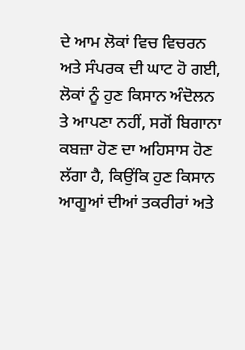ਦੇ ਆਮ ਲੋਕਾਂ ਵਿਚ ਵਿਚਰਨ ਅਤੇ ਸੰਪਰਕ ਦੀ ਘਾਟ ਹੋ ਗਈ, ਲੋਕਾਂ ਨੂੰ ਹੁਣ ਕਿਸਾਨ ਅੰਦੋਲਨ ਤੇ ਆਪਣਾ ਨਹੀਂ, ਸਗੋਂ ਬਿਗਾਨਾ ਕਬਜ਼ਾ ਹੋਣ ਦਾ ਅਹਿਸਾਸ ਹੋਣ ਲੱਗਾ ਹੈ, ਕਿਉਂਕਿ ਹੁਣ ਕਿਸਾਨ ਆਗੂਆਂ ਦੀਆਂ ਤਕਰੀਰਾਂ ਅਤੇ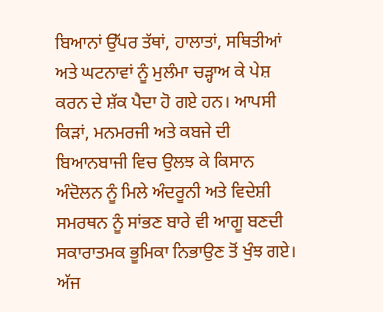ਬਿਆਨਾਂ ਉੱਪਰ ਤੱਥਾਂ, ਹਾਲਾਤਾਂ, ਸਥਿਤੀਆਂ ਅਤੇ ਘਟਨਾਵਾਂ ਨੂੰ ਮੁਲੰਮਾ ਚੜ੍ਹਾਅ ਕੇ ਪੇਸ਼ ਕਰਨ ਦੇ ਸ਼ੱਕ ਪੈਦਾ ਹੋ ਗਏ ਹਨ। ਆਪਸੀ ਕਿੜਾਂ, ਮਨਮਰਜੀ ਅਤੇ ਕਬਜੇ ਦੀ ਬਿਆਨਬਾਜੀ ਵਿਚ ਉਲਝ ਕੇ ਕਿਸਾਨ ਅੰਦੋਲਨ ਨੂੰ ਮਿਲੇ ਅੰਦਰੂਨੀ ਅਤੇ ਵਿਦੇਸ਼ੀ ਸਮਰਥਨ ਨੂੰ ਸਾਂਭਣ ਬਾਰੇ ਵੀ ਆਗੂ ਬਣਦੀ ਸਕਾਰਾਤਮਕ ਭੂਮਿਕਾ ਨਿਭਾਉਣ ਤੋਂ ਖੁੰਝ ਗਏ।
ਅੱਜ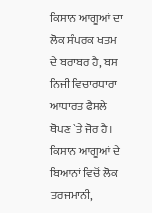ਕਿਸਾਨ ਆਗੂਆਂ ਦਾ ਲੋਕ ਸੰਪਰਕ ਖਤਮ ਦੇ ਬਰਾਬਰ ਹੈ, ਬਸ ਨਿਜੀ ਵਿਚਾਰਧਾਰਾ ਆਧਾਰਤ ਫੈਸਲੇ ਥੋਪਣ `ਤੇ ਜੋਰ ਹੈ। ਕਿਸਾਨ ਆਗੂਆਂ ਦੇ ਬਿਆਨਾਂ ਵਿਚੋਂ ਲੋਕ ਤਰਜਮਾਨੀ,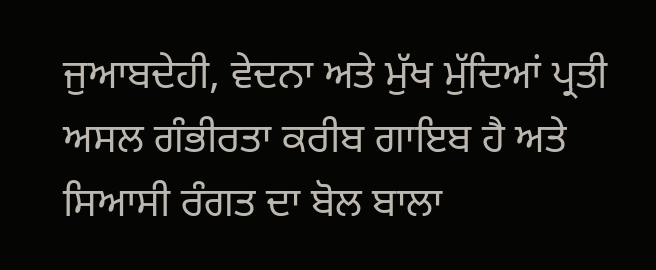ਜੁਆਬਦੇਹੀ, ਵੇਦਨਾ ਅਤੇ ਮੁੱਖ ਮੁੱਦਿਆਂ ਪ੍ਰਤੀ ਅਸਲ ਗੰਭੀਰਤਾ ਕਰੀਬ ਗਾਇਬ ਹੈ ਅਤੇ ਸਿਆਸੀ ਰੰਗਤ ਦਾ ਬੋਲ ਬਾਲਾ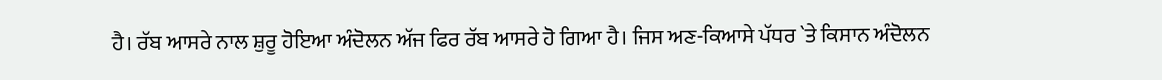ਹੈ। ਰੱਬ ਆਸਰੇ ਨਾਲ ਸ਼ੁਰੂ ਹੋਇਆ ਅੰਦੋਲਨ ਅੱਜ ਫਿਰ ਰੱਬ ਆਸਰੇ ਹੋ ਗਿਆ ਹੈ। ਜਿਸ ਅਣ-ਕਿਆਸੇ ਪੱਧਰ `ਤੇ ਕਿਸਾਨ ਅੰਦੋਲਨ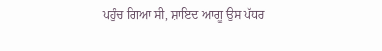ਪਹੁੰਚ ਗਿਆ ਸੀ, ਸ਼ਾਇਦ ਆਗੂ ਉਸ ਪੱਧਰ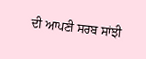ਦੀ ਆਪਣੀ ਸਰਬ ਸਾਂਝੀ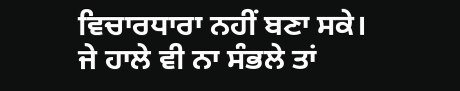ਵਿਚਾਰਧਾਰਾ ਨਹੀਂ ਬਣਾ ਸਕੇ। ਜੇ ਹਾਲੇ ਵੀ ਨਾ ਸੰਭਲੇ ਤਾਂ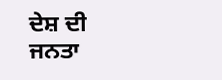ਦੇਸ਼ ਦੀ ਜਨਤਾ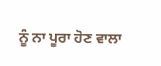ਨੂੰ ਨਾ ਪੂਰਾ ਹੋਣ ਵਾਲਾ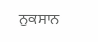ਨੁਕਸਾਨ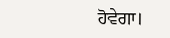ਹੋਵੇਗਾ।